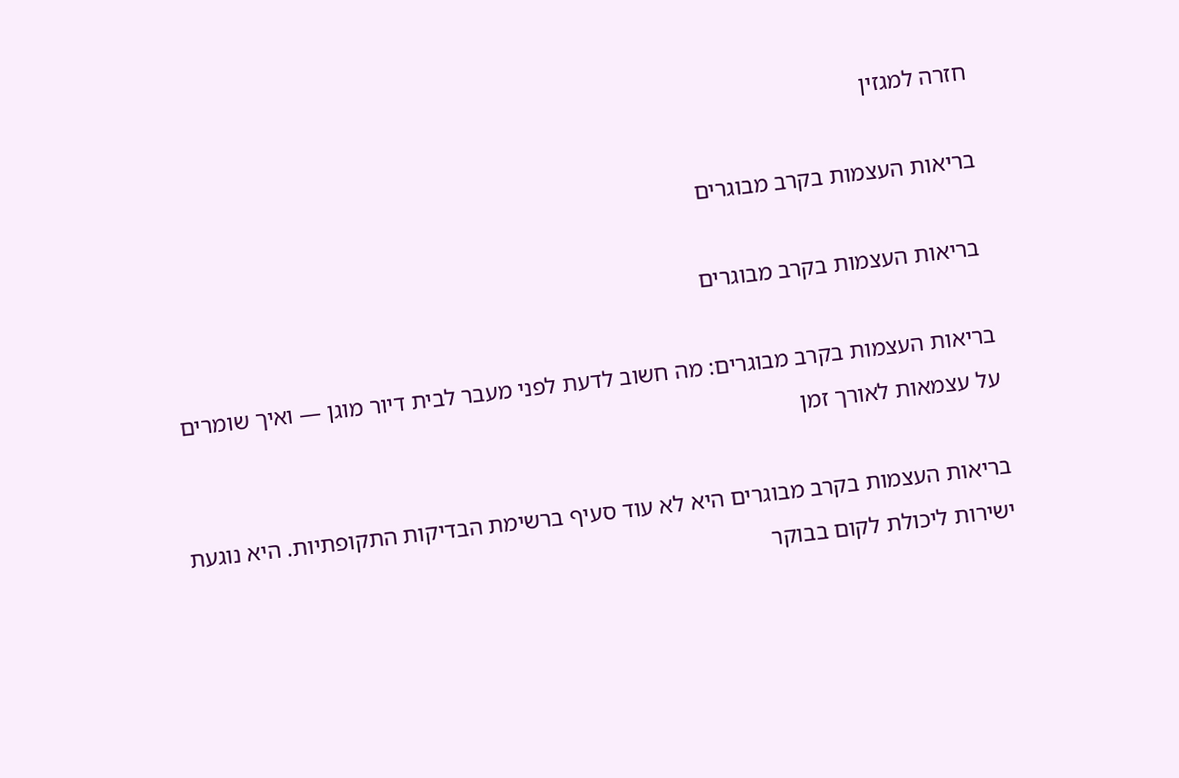חזרה למגזין

בריאות העצמות בקרב מבוגרים

 בריאות העצמות בקרב מבוגרים

בריאות העצמות בקרב מבוגרים: מה חשוב לדעת לפני מעבר לבית דיור מוגן — ואיך שומרים על עצמאות לאורך זמן

בריאות העצמות בקרב מבוגרים היא לא עוד סעיף ברשימת הבדיקות התקופתיות. היא נוגעת ישירות ליכולת לקום בבוקר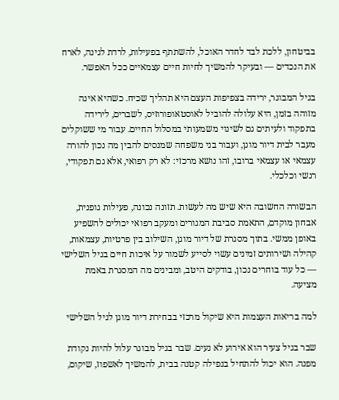בביטחון, ללכת לבד לחדר האוכל, להשתתף בפעילות, לרדת לגינה, לארח את הנכדים — ובעיקר להמשיך לחיות חיים עצמאיים ככל האפשר.

בגיל המבוגר, ירידה בצפיפות העצם היא תהליך שכיח. כשהיא אינה מזוהה בזמן, היא עלולה להוביל לאוסטאופורוזיס, לשברים, לירידה בתפקוד ולעיתים גם לשינוי משמעותי במסלול החיים. עבור מי ששוקלים מעבר לבית דיור מוגן, ועבור בני משפחה שמנסים להבין מה נכון להורה עצמאי או עצמאי ברובו, זהו נושא מרכזי: לא רק רפואי, אלא גם תפקודי, רגשי וכלכלי.

הבשורה החשובה היא שיש מה לעשות. תזונה נכונה, פעילות גופנית, אבחון מוקדם, התאמת סביבת המגורים ומעקב רפואי יכולים להשפיע באופן ממשי. בתוך מסגרת של דיור מוגן, השילוב בין פרטיות, עצמאות, קהילה ושירותים זמינים עשוי לסייע לשמור על איכות חיים בגיל השלישי — כל עוד בוחרים נכון, בודקים היטב, ומבינים מה המסגרת באמת מציעה.

למה בריאות העצמות היא שיקול מרכזי בבחירת דיור מוגן לגיל השלישי

שבר בגיל צעיר הוא אירוע לא נעים. שבר בגיל מבוגר עלול להיות נקודת מפנה. הוא יכול להתחיל בנפילה קטנה בבית, להמשיך לאשפוז, שיקום,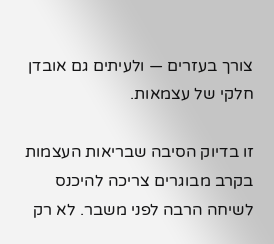צורך בעזרים — ולעיתים גם אובדן חלקי של עצמאות.

זו בדיוק הסיבה שבריאות העצמות בקרב מבוגרים צריכה להיכנס לשיחה הרבה לפני משבר. לא רק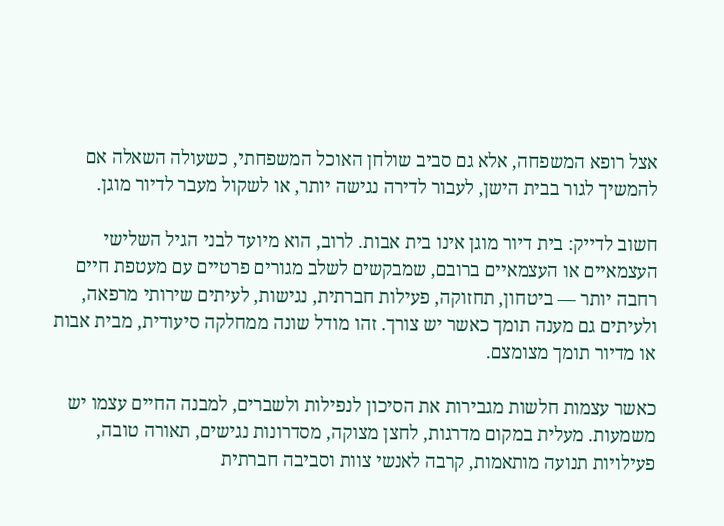אצל רופא המשפחה, אלא גם סביב שולחן האוכל המשפחתי, כשעולה השאלה אם להמשיך לגור בבית הישן, לעבור לדירה נגישה יותר, או לשקול מעבר לדיור מוגן.

חשוב לדייק: בית דיור מוגן אינו בית אבות. לרוב, הוא מיועד לבני הגיל השלישי העצמאיים או העצמאיים ברובם, שמבקשים לשלב מגורים פרטיים עם מעטפת חיים רחבה יותר — ביטחון, תחזוקה, פעילות חברתית, נגישות, לעיתים שירותי מרפאה, ולעיתים גם מענה תומך כאשר יש צורך. זהו מודל שונה ממחלקה סיעודית, מבית אבות או מדיור תומך מצומצם.

כאשר עצמות חלשות מגבירות את הסיכון לנפילות ולשברים, למבנה החיים עצמו יש משמעות. מעלית במקום מדרגות, לחצן מצוקה, מסדרונות נגישים, תאורה טובה, פעילויות תנועה מותאמות, קרבה לאנשי צוות וסביבה חברתית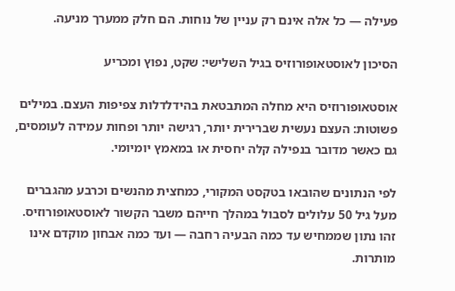פעילה — כל אלה אינם רק עניין של נוחות. הם חלק ממערך מניעה.

הסיכון לאוסטאופורוזיס בגיל השלישי: שקט, נפוץ ומכריע

אוסטאופורוזיס היא מחלה המתבטאת בהידלדלות צפיפות העצם. במילים פשוטות: העצם נעשית שברירית יותר, רגישה יותר ופחות עמידה לעומסים, גם כאשר מדובר בנפילה קלה יחסית או במאמץ יומיומי.

לפי הנתונים שהובאו בטקסט המקורי, כמחצית מהנשים וכרבע מהגברים מעל גיל 50 עלולים לסבול במהלך חייהם משבר הקשור לאוסטאופורוזיס. זהו נתון שממחיש עד כמה הבעיה רחבה — ועד כמה אבחון מוקדם אינו מותרות.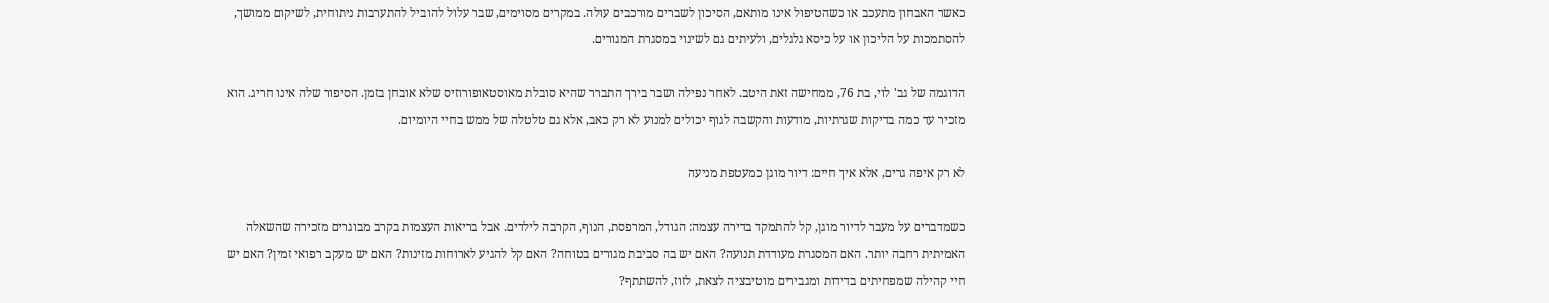כאשר האבחון מתעכב או כשהטיפול אינו מותאם, הסיכון לשברים מורכבים עולה. במקרים מסוימים, שבר עלול להוביל להתערבות ניתוחית, לשיקום ממושך, להסתמכות על הליכון או על כיסא גלגלים, ולעיתים גם לשינוי במסגרת המגורים.

הדוגמה של גב' לוי, בת 76, ממחישה זאת היטב. לאחר נפילה ושבר בירך התברר שהיא סובלת מאוסטאופורוזיס שלא אובחן בזמן. הסיפור שלה אינו חריג. הוא מזכיר עד כמה בדיקות שגרתיות, מודעות והקשבה לגוף יכולים למנוע לא רק כאב, אלא גם טלטלה של ממש בחיי היומיום.

לא רק איפה גרים, אלא איך חיים: דיור מוגן כמעטפת מניעה

כשמדברים על מעבר לדיור מוגן, קל להתמקד בדירה עצמה: הגודל, המרפסת, הנוף, הקרבה לילדים. אבל בריאות העצמות בקרב מבוגרים מזכירה שהשאלה האמיתית רחבה יותר. האם המסגרת מעודדת תנועה? האם יש בה סביבת מגורים בטוחה? האם קל להגיע לארוחות מזינות? האם יש מעקב רפואי זמין? האם יש חיי קהילה שמפחיתים בדידות ומגבירים מוטיבציה לצאת, לזוז, להשתתף?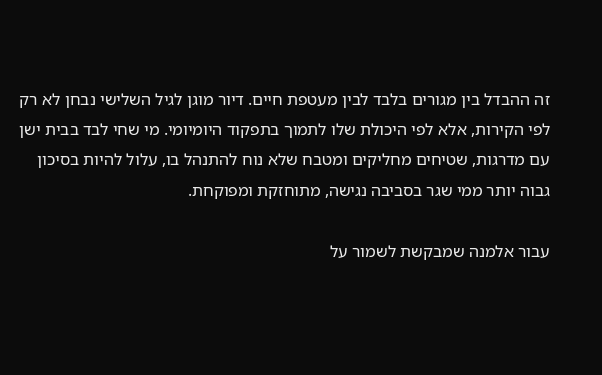זה ההבדל בין מגורים בלבד לבין מעטפת חיים. דיור מוגן לגיל השלישי נבחן לא רק לפי הקירות, אלא לפי היכולת שלו לתמוך בתפקוד היומיומי. מי שחי לבד בבית ישן עם מדרגות, שטיחים מחליקים ומטבח שלא נוח להתנהל בו, עלול להיות בסיכון גבוה יותר ממי שגר בסביבה נגישה, מתוחזקת ומפוקחת.

עבור אלמנה שמבקשת לשמור על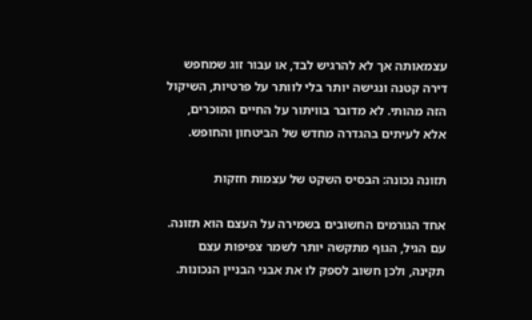עצמאותה אך לא להרגיש לבד, או עבור זוג שמחפש דירה קטנה ונגישה יותר בלי לוותר על פרטיות, השיקול הזה מהותי. לא מדובר בוויתור על החיים המוכרים, אלא לעיתים בהגדרה מחדש של הביטחון והחופש.

תזונה נכונה: הבסיס השקט של עצמות חזקות

אחד הגורמים החשובים בשמירה על העצם הוא תזונה. עם הגיל, הגוף מתקשה יותר לשמר צפיפות עצם תקינה, ולכן חשוב לספק לו את אבני הבניין הנכונות.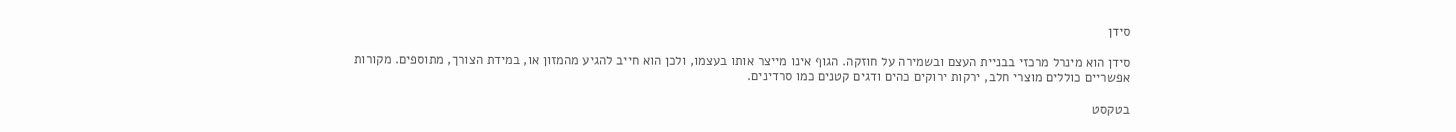סידן

סידן הוא מינרל מרכזי בבניית העצם ובשמירה על חוזקה. הגוף אינו מייצר אותו בעצמו, ולכן הוא חייב להגיע מהמזון או, במידת הצורך, מתוספים. מקורות אפשריים כוללים מוצרי חלב, ירקות ירוקים כהים ודגים קטנים כמו סרדינים.

בטקסט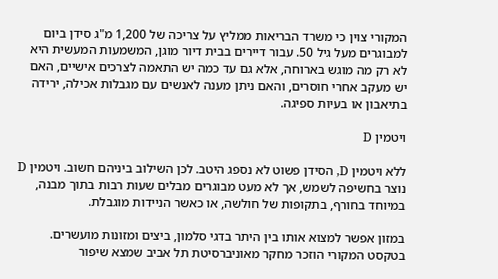המקורי צוין כי משרד הבריאות ממליץ על צריכה של 1,200 מ"ג סידן ביום למבוגרים מעל גיל 50. עבור דיירים בבית דיור מוגן, המשמעות המעשית היא לא רק מה מוגש בארוחה, אלא גם עד כמה יש התאמה לצרכים אישיים, האם יש מעקב אחרי חוסרים, והאם ניתן מענה לאנשים עם מגבלות אכילה, ירידה בתיאבון או בעיות ספיגה.

ויטמין D

ללא ויטמין D, הסידן פשוט לא נספג היטב. לכן השילוב ביניהם חשוב. ויטמין D נוצר בחשיפה לשמש, אך לא מעט מבוגרים מבלים שעות רבות בתוך מבנה, במיוחד בחורף, בתקופות של חולשה, או כאשר הניידות מוגבלת.

במזון אפשר למצוא אותו בין היתר בדגי סלמון, ביצים ומזונות מועשרים. בטקסט המקורי הוזכר מחקר מאוניברסיטת תל אביב שמצא שיפור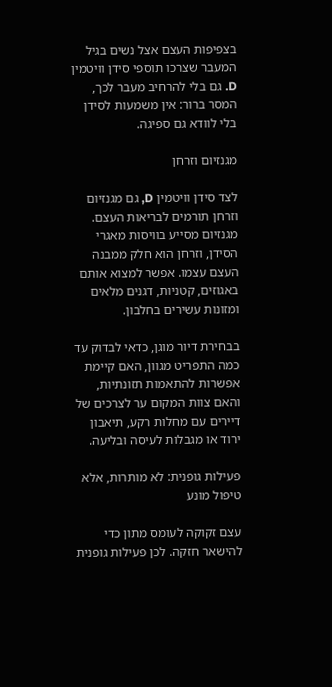בצפיפות העצם אצל נשים בגיל המעבר שצרכו תוספי סידן וויטמין D. גם בלי להרחיב מעבר לכך, המסר ברור: אין משמעות לסידן בלי לוודא גם ספיגה.

מגנזיום וזרחן

לצד סידן וויטמין D, גם מגנזיום וזרחן תורמים לבריאות העצם. מגנזיום מסייע בוויסות מאגרי הסידן, וזרחן הוא חלק ממבנה העצם עצמו. אפשר למצוא אותם באגוזים, קטניות, דגנים מלאים ומזונות עשירים בחלבון.

בבחירת דיור מוגן, כדאי לבדוק עד כמה התפריט מגוון, האם קיימת אפשרות להתאמות תזונתיות, והאם צוות המקום ער לצרכים של דיירים עם מחלות רקע, תיאבון ירוד או מגבלות לעיסה ובליעה.

פעילות גופנית: לא מותרות, אלא טיפול מונע

עצם זקוקה לעומס מתון כדי להישאר חזקה. לכן פעילות גופנית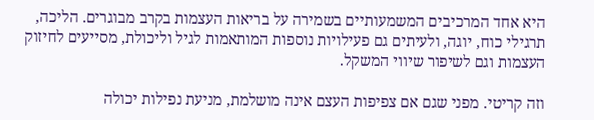היא אחד המרכיבים המשמעותיים בשמירה על בריאות העצמות בקרב מבוגרים. הליכה, תרגילי כוח, יוגה, ולעיתים גם פעילויות נוספות המותאמות לגיל וליכולת, מסייעים לחיזוק העצמות וגם לשיפור שיווי המשקל.

וזה קריטי. מפני שגם אם צפיפות העצם אינה מושלמת, מניעת נפילות יכולה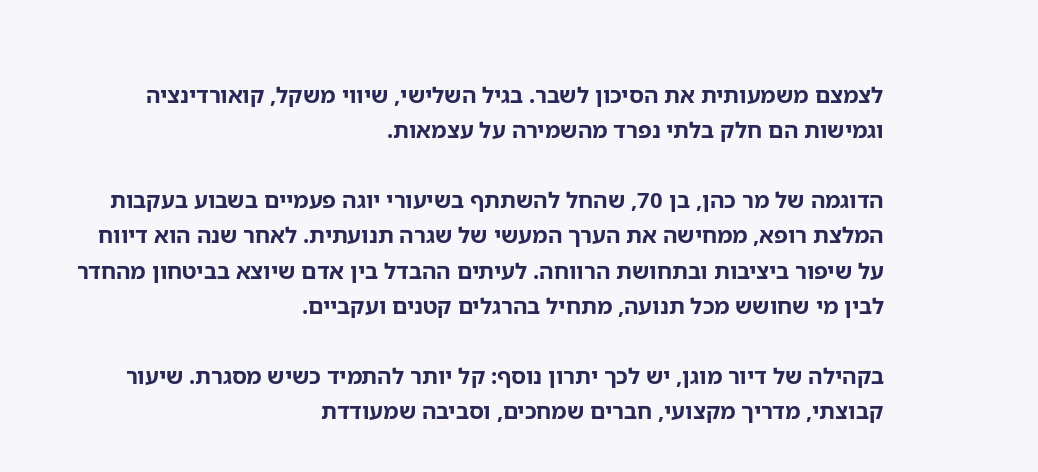לצמצם משמעותית את הסיכון לשבר. בגיל השלישי, שיווי משקל, קואורדינציה וגמישות הם חלק בלתי נפרד מהשמירה על עצמאות.

הדוגמה של מר כהן, בן 70, שהחל להשתתף בשיעורי יוגה פעמיים בשבוע בעקבות המלצת רופא, ממחישה את הערך המעשי של שגרה תנועתית. לאחר שנה הוא דיווח על שיפור ביציבות ובתחושת הרווחה. לעיתים ההבדל בין אדם שיוצא בביטחון מהחדר לבין מי שחושש מכל תנועה, מתחיל בהרגלים קטנים ועקביים.

בקהילה של דיור מוגן, יש לכך יתרון נוסף: קל יותר להתמיד כשיש מסגרת. שיעור קבוצתי, מדריך מקצועי, חברים שמחכים, וסביבה שמעודדת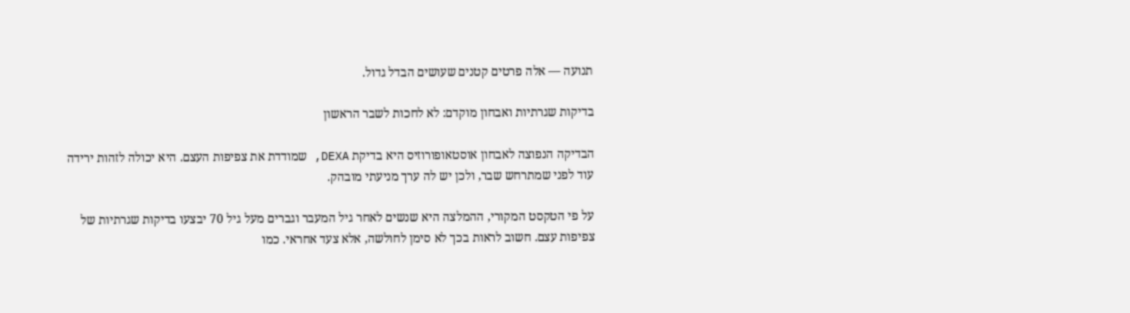תנועה — אלה פרטים קטנים שעושים הבדל גדול.

בדיקות שגרתיות ואבחון מוקדם: לא לחכות לשבר הראשון

הבדיקה הנפוצה לאבחון אוסטאופורוזיס היא בדיקת DEXA, שמודדת את צפיפות העצם. היא יכולה לזהות ירידה עוד לפני שמתרחש שבר, ולכן יש לה ערך מניעתי מובהק.

על פי הטקסט המקורי, ההמלצה היא שנשים לאחר גיל המעבר וגברים מעל גיל 70 יבצעו בדיקות שגרתיות של צפיפות עצם. חשוב לראות בכך לא סימן לחולשה, אלא צעד אחראי. כמו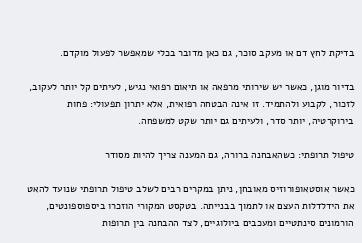בדיקת לחץ דם או מעקב סוכר, גם כאן מדובר בכלי שמאפשר לפעול מוקדם.

בדיור מוגן, כאשר יש שירותי מרפאה או תיאום רפואי נגיש, לעיתים קל יותר לעקוב, לזכור, לקבוע ולהתמיד. זו אינה הבטחה רפואית, אלא יתרון תפעולי: פחות בירוקרטיה, יותר סדר, ולעיתים גם יותר שקט למשפחה.

טיפול תרופתי: כשהאבחנה ברורה, גם המענה צריך להיות מסודר

כאשר אוסטאופורוזיס מאובחן, ניתן במקרים רבים לשלב טיפול תרופתי שנועד להאט את הידלדלות העצם או לתמוך בבנייתה. בטקסט המקורי הוזכרו ביספוספונטים, הורמונים סינתטיים ומעכבים ביולוגיים, לצד ההבחנה בין תרופות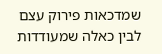שמדכאות פירוק עצם לבין כאלה שמעודדות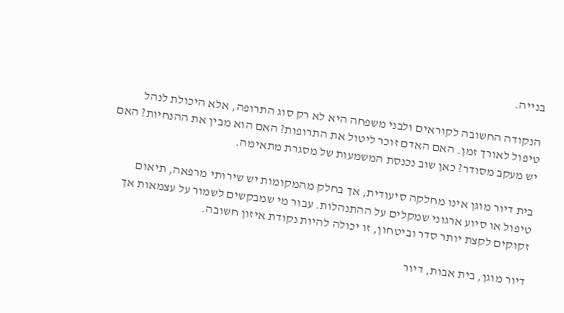בנייה.

הנקודה החשובה לקוראים ולבני משפחה היא לא רק סוג התרופה, אלא היכולת לנהל טיפול לאורך זמן. האם האדם זוכר ליטול את התרופות? האם הוא מבין את ההנחיות? האם יש מעקב מסודר? כאן שוב נכנסת המשמעות של מסגרת מתאימה.

בית דיור מוגן אינו מחלקה סיעודית, אך בחלק מהמקומות יש שירותי מרפאה, תיאום טיפול או סיוע ארגוני שמקלים על ההתנהלות. עבור מי שמבקשים לשמור על עצמאות אך זקוקים לקצת יותר סדר וביטחון, זו יכולה להיות נקודת איזון חשובה.

דיור מוגן, בית אבות, דיור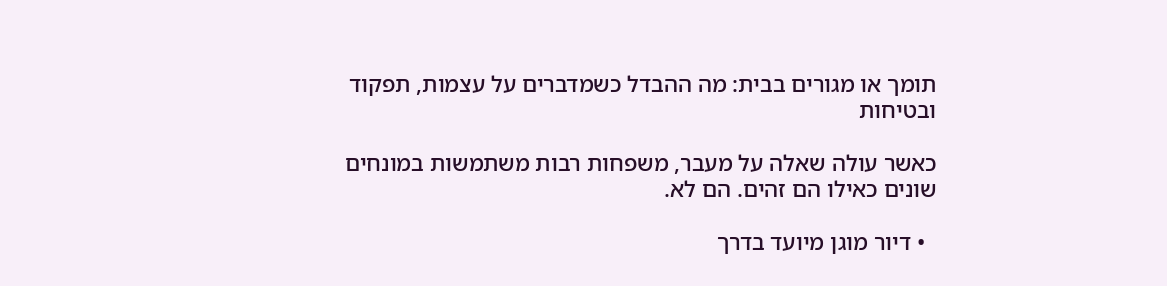תומך או מגורים בבית: מה ההבדל כשמדברים על עצמות, תפקוד ובטיחות

כאשר עולה שאלה על מעבר, משפחות רבות משתמשות במונחים שונים כאילו הם זהים. הם לא.

  • דיור מוגן מיועד בדרך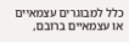כלל למבוגרים עצמאיים או עצמאיים ברובם,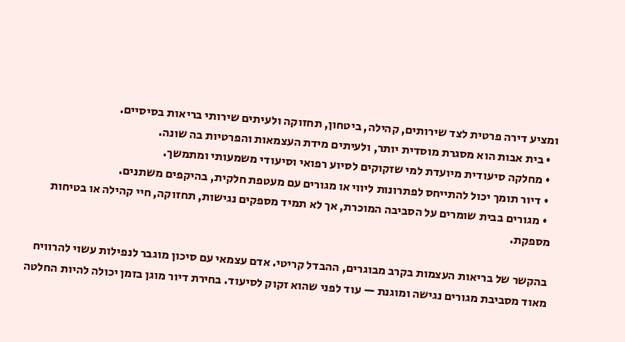ומציע דירה פרטית לצד שירותים, קהילה, ביטחון, תחזוקה ולעיתים שירותי בריאות בסיסיים.
  • בית אבות הוא מסגרת מוסדית יותר, ולעיתים מידת העצמאות והפרטיות בה שונה.
  • מחלקה סיעודית מיועדת למי שזקוקים לסיוע רפואי וסיעודי משמעותי ומתמשך.
  • דיור תומך יכול להתייחס לפתרונות ליווי או מגורים עם מעטפת חלקית, בהיקפים משתנים.
  • מגורים בבית שומרים על הסביבה המוכרת, אך לא תמיד מספקים נגישות, תחזוקה, חיי קהילה או בטיחות מספקת.

בהקשר של בריאות העצמות בקרב מבוגרים, ההבדל קריטי. אדם עצמאי עם סיכון מוגבר לנפילות עשוי להרוויח מאוד מסביבת מגורים נגישה ומוגנת — עוד לפני שהוא זקוק לסיעוד. בחירת דיור מוגן בזמן יכולה להיות החלטה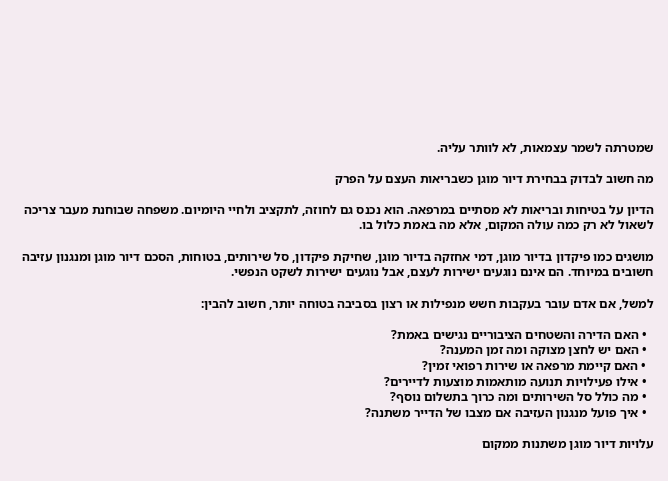שמטרתה לשמר עצמאות, לא לוותר עליה.

מה חשוב לבדוק בבחירת דיור מוגן כשבריאות העצם על הפרק

הדיון על בטיחות ובריאות לא מסתיים במרפאה. הוא נכנס גם לחוזה, לתקציב ולחיי היומיום. משפחה שבוחנת מעבר צריכה לשאול לא רק כמה עולה המקום, אלא מה באמת כלול בו.

מושגים כמו פיקדון בדיור מוגן, דמי אחזקה בדיור מוגן, שחיקת פיקדון, סל שירותים, בטוחות, הסכם דיור מוגן ומנגנון עזיבה חשובים במיוחד. הם אינם נוגעים ישירות לעצם, אבל נוגעים ישירות לשקט הנפשי.

למשל, אם אדם עובר בעקבות חשש מנפילות או רצון בסביבה בטוחה יותר, חשוב להבין:

  • האם הדירה והשטחים הציבוריים נגישים באמת?
  • האם יש לחצן מצוקה ומה זמן המענה?
  • האם קיימת מרפאה או שירות רפואי זמין?
  • אילו פעילויות תנועה מותאמות מוצעות לדיירים?
  • מה כולל סל השירותים ומה כרוך בתשלום נוסף?
  • איך פועל מנגנון העזיבה אם מצבו של הדייר משתנה?

עלויות דיור מוגן משתנות ממקום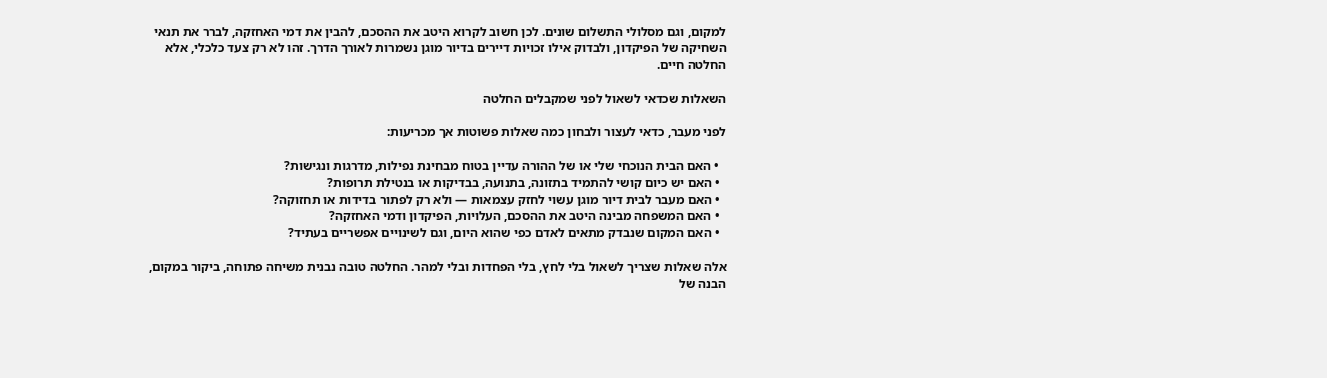למקום, וגם מסלולי התשלום שונים. לכן חשוב לקרוא היטב את ההסכם, להבין את דמי האחזקה, לברר את תנאי השחיקה של הפיקדון, ולבדוק אילו זכויות דיירים בדיור מוגן נשמרות לאורך הדרך. זהו לא רק צעד כלכלי, אלא החלטה חיים.

השאלות שכדאי לשאול לפני שמקבלים החלטה

לפני מעבר, כדאי לעצור ולבחון כמה שאלות פשוטות אך מכריעות:

  • האם הבית הנוכחי שלי או של ההורה עדיין בטוח מבחינת נפילות, מדרגות ונגישות?
  • האם יש כיום קושי להתמיד בתזונה, בתנועה, בבדיקות או בנטילת תרופות?
  • האם מעבר לבית דיור מוגן עשוי לחזק עצמאות — ולא רק לפתור בדידות או תחזוקה?
  • האם המשפחה מבינה היטב את ההסכם, העלויות, הפיקדון ודמי האחזקה?
  • האם המקום שנבדק מתאים לאדם כפי שהוא היום, וגם לשינויים אפשריים בעתיד?

אלה שאלות שצריך לשאול בלי לחץ, בלי הפחדות ובלי למהר. החלטה טובה נבנית משיחה פתוחה, ביקור במקום, הבנה של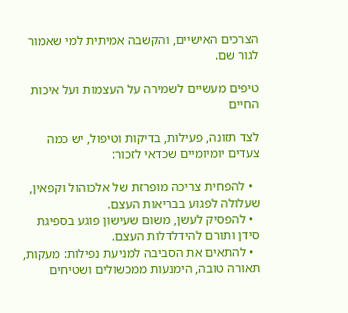הצרכים האישיים, והקשבה אמיתית למי שאמור לגור שם.

טיפים מעשיים לשמירה על העצמות ועל איכות החיים

לצד תזונה, פעילות, בדיקות וטיפול, יש כמה צעדים יומיומיים שכדאי לזכור:

  • להפחית צריכה מופרזת של אלכוהול וקפאין, שעלולה לפגוע בבריאות העצם.
  • להפסיק לעשן, משום שעישון פוגע בספיגת סידן ותורם להידלדלות העצם.
  • להתאים את הסביבה למניעת נפילות: מעקות, תאורה טובה, הימנעות ממכשולים ושטיחים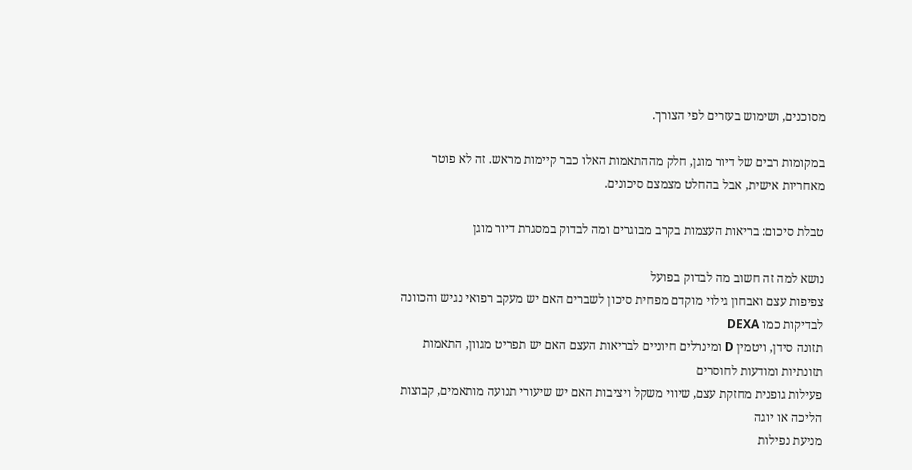מסוכנים, ושימוש בעזרים לפי הצורך.

במקומות רבים של דיור מוגן, חלק מההתאמות האלו כבר קיימות מראש. זה לא פוטר מאחריות אישית, אבל בהחלט מצמצם סיכונים.

טבלת סיכום: בריאות העצמות בקרב מבוגרים ומה לבדוק במסגרת דיור מוגן

נושא למה זה חשוב מה לבדוק בפועל
צפיפות עצם ואבחון גילוי מוקדם מפחית סיכון לשברים האם יש מעקב רפואי נגיש והכוונה לבדיקות כמו DEXA
תזונה סידן, ויטמין D ומינרלים חיוניים לבריאות העצם האם יש תפריט מגוון, התאמות תזונתיות ומודעות לחוסרים
פעילות גופנית מחזקת עצם, שיווי משקל ויציבות האם יש שיעורי תנועה מותאמים, קבוצות הליכה או יוגה
מניעת נפילות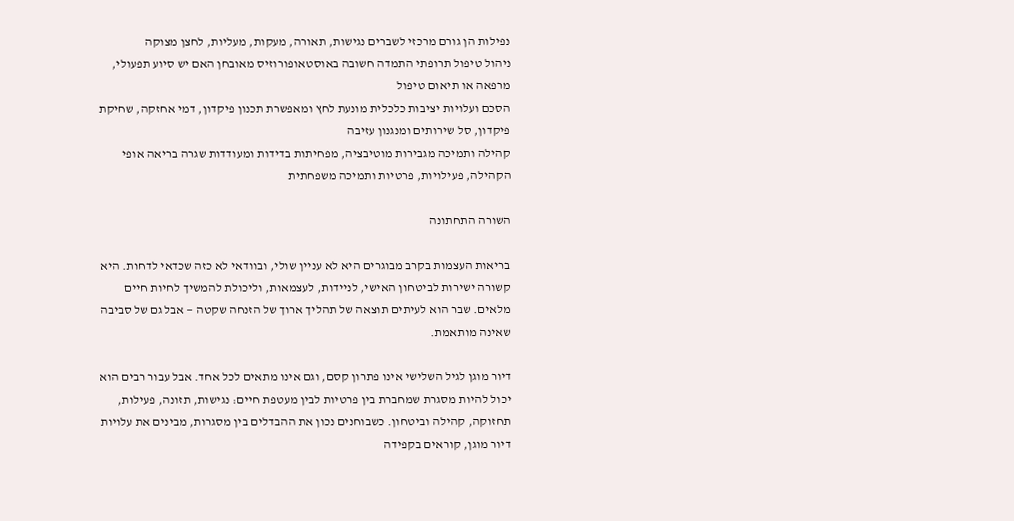נפילות הן גורם מרכזי לשברים נגישות, תאורה, מעקות, מעליות, לחצן מצוקה
ניהול טיפול תרופתי התמדה חשובה באוסטאופורוזיס מאובחן האם יש סיוע תפעולי, מרפאה או תיאום טיפול
הסכם ועלויות יציבות כלכלית מונעת לחץ ומאפשרת תכנון פיקדון, דמי אחזקה, שחיקת פיקדון, סל שירותים ומנגנון עזיבה
קהילה ותמיכה מגבירות מוטיבציה, מפחיתות בדידות ומעודדות שגרה בריאה אופי הקהילה, פעילויות, פרטיות ותמיכה משפחתית

השורה התחתונה

בריאות העצמות בקרב מבוגרים היא לא עניין שולי, ובוודאי לא כזה שכדאי לדחות. היא קשורה ישירות לביטחון האישי, לניידות, לעצמאות, וליכולת להמשיך לחיות חיים מלאים. שבר הוא לעיתים תוצאה של תהליך ארוך של הזנחה שקטה — אבל גם של סביבה שאינה מותאמת.

דיור מוגן לגיל השלישי אינו פתרון קסם, וגם אינו מתאים לכל אחד. אבל עבור רבים הוא יכול להיות מסגרת שמחברת בין פרטיות לבין מעטפת חיים: נגישות, תזונה, פעילות, תחזוקה, קהילה וביטחון. כשבוחנים נכון את ההבדלים בין מסגרות, מבינים את עלויות דיור מוגן, קוראים בקפידה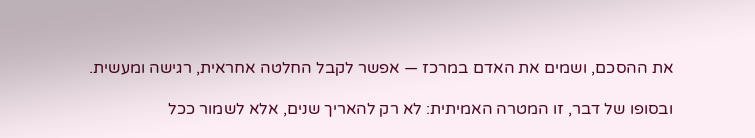את ההסכם, ושמים את האדם במרכז — אפשר לקבל החלטה אחראית, רגישה ומעשית.

ובסופו של דבר, זו המטרה האמיתית: לא רק להאריך שנים, אלא לשמור ככל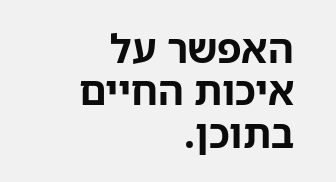האפשר על איכות החיים בתוכן.